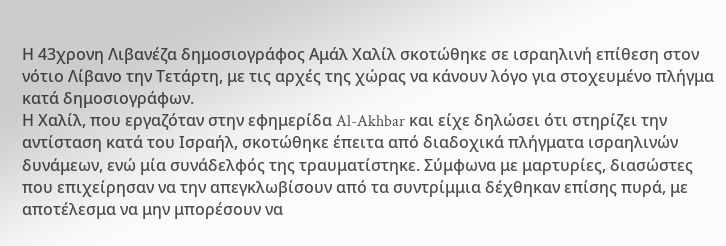Η 43χρονη Λιβανέζα δημοσιογράφος Αμάλ Χαλίλ σκοτώθηκε σε ισραηλινή επίθεση στον νότιο Λίβανο την Τετάρτη, με τις αρχές της χώρας να κάνουν λόγο για στοχευμένο πλήγμα κατά δημοσιογράφων.
Η Χαλίλ, που εργαζόταν στην εφημερίδα Al-Akhbar και είχε δηλώσει ότι στηρίζει την αντίσταση κατά του Ισραήλ, σκοτώθηκε έπειτα από διαδοχικά πλήγματα ισραηλινών δυνάμεων, ενώ μία συνάδελφός της τραυματίστηκε. Σύμφωνα με μαρτυρίες, διασώστες που επιχείρησαν να την απεγκλωβίσουν από τα συντρίμμια δέχθηκαν επίσης πυρά, με αποτέλεσμα να μην μπορέσουν να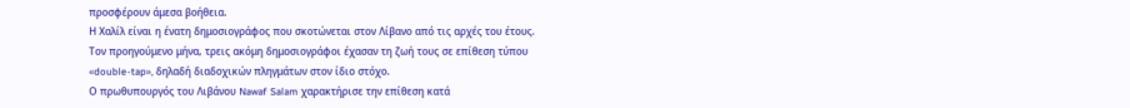προσφέρουν άμεσα βοήθεια.
Η Χαλίλ είναι η ένατη δημοσιογράφος που σκοτώνεται στον Λίβανο από τις αρχές του έτους. Τον προηγούμενο μήνα, τρεις ακόμη δημοσιογράφοι έχασαν τη ζωή τους σε επίθεση τύπου «double-tap», δηλαδή διαδοχικών πληγμάτων στον ίδιο στόχο.
Ο πρωθυπουργός του Λιβάνου Nawaf Salam χαρακτήρισε την επίθεση κατά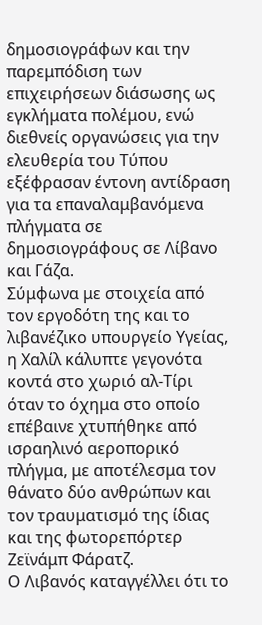δημοσιογράφων και την παρεμπόδιση των επιχειρήσεων διάσωσης ως εγκλήματα πολέμου, ενώ διεθνείς οργανώσεις για την ελευθερία του Τύπου εξέφρασαν έντονη αντίδραση για τα επαναλαμβανόμενα πλήγματα σε δημοσιογράφους σε Λίβανο και Γάζα.
Σύμφωνα με στοιχεία από τον εργοδότη της και το λιβανέζικο υπουργείο Υγείας, η Χαλίλ κάλυπτε γεγονότα κοντά στο χωριό αλ-Τίρι όταν το όχημα στο οποίο επέβαινε χτυπήθηκε από ισραηλινό αεροπορικό πλήγμα, με αποτέλεσμα τον θάνατο δύο ανθρώπων και τον τραυματισμό της ίδιας και της φωτορεπόρτερ Ζεϊνάμπ Φάρατζ.
Ο Λιβανός καταγγέλλει ότι το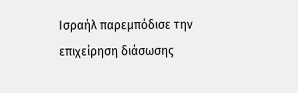Ισραήλ παρεμπόδισε την επιχείρηση διάσωσης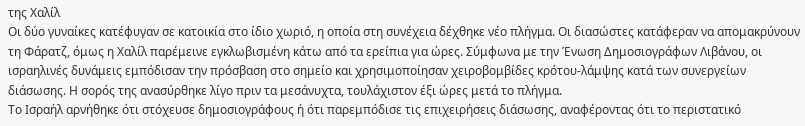της Χαλίλ
Οι δύο γυναίκες κατέφυγαν σε κατοικία στο ίδιο χωριό, η οποία στη συνέχεια δέχθηκε νέο πλήγμα. Οι διασώστες κατάφεραν να απομακρύνουν τη Φάρατζ, όμως η Χαλίλ παρέμεινε εγκλωβισμένη κάτω από τα ερείπια για ώρες. Σύμφωνα με την Ένωση Δημοσιογράφων Λιβάνου, οι ισραηλινές δυνάμεις εμπόδισαν την πρόσβαση στο σημείο και χρησιμοποίησαν χειροβομβίδες κρότου-λάμψης κατά των συνεργείων διάσωσης. Η σορός της ανασύρθηκε λίγο πριν τα μεσάνυχτα, τουλάχιστον έξι ώρες μετά το πλήγμα.
Το Ισραήλ αρνήθηκε ότι στόχευσε δημοσιογράφους ή ότι παρεμπόδισε τις επιχειρήσεις διάσωσης, αναφέροντας ότι το περιστατικό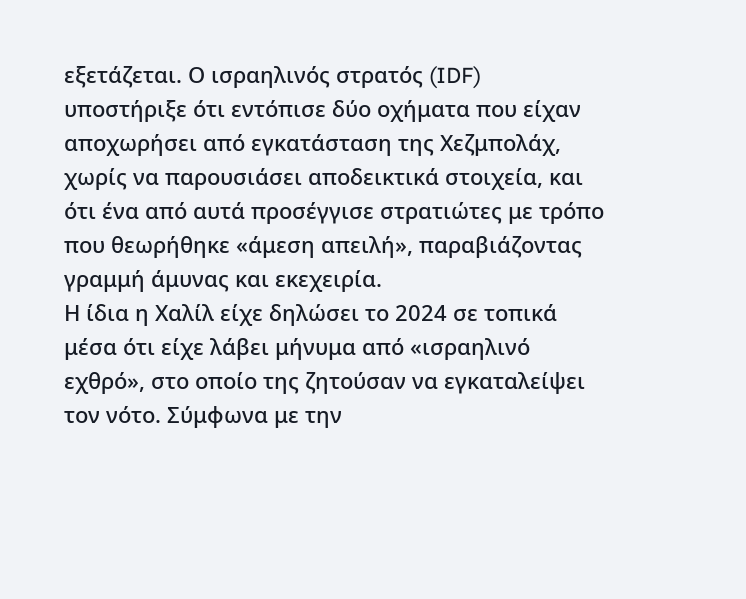εξετάζεται. Ο ισραηλινός στρατός (IDF) υποστήριξε ότι εντόπισε δύο οχήματα που είχαν αποχωρήσει από εγκατάσταση της Χεζμπολάχ, χωρίς να παρουσιάσει αποδεικτικά στοιχεία, και ότι ένα από αυτά προσέγγισε στρατιώτες με τρόπο που θεωρήθηκε «άμεση απειλή», παραβιάζοντας γραμμή άμυνας και εκεχειρία.
Η ίδια η Χαλίλ είχε δηλώσει το 2024 σε τοπικά μέσα ότι είχε λάβει μήνυμα από «ισραηλινό εχθρό», στο οποίο της ζητούσαν να εγκαταλείψει τον νότο. Σύμφωνα με την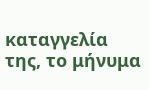καταγγελία της, το μήνυμα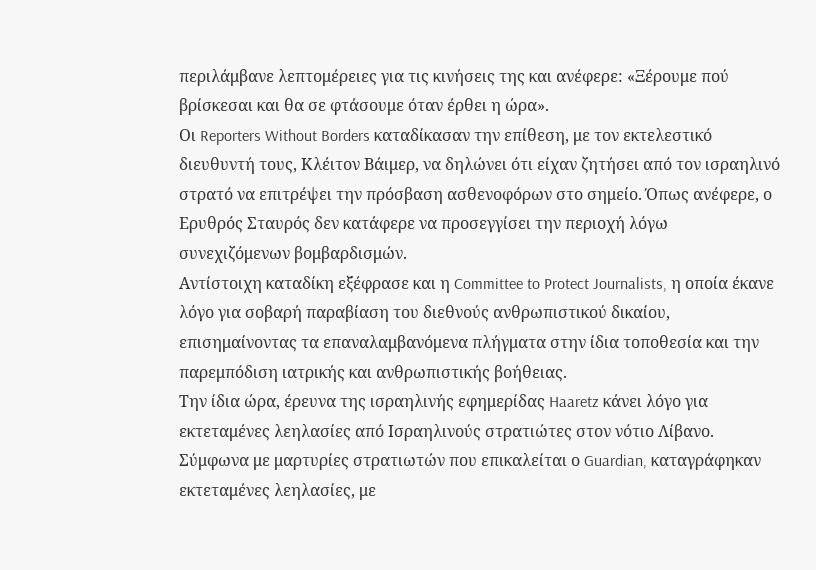περιλάμβανε λεπτομέρειες για τις κινήσεις της και ανέφερε: «Ξέρουμε πού βρίσκεσαι και θα σε φτάσουμε όταν έρθει η ώρα».
Οι Reporters Without Borders καταδίκασαν την επίθεση, με τον εκτελεστικό διευθυντή τους, Κλέιτον Βάιμερ, να δηλώνει ότι είχαν ζητήσει από τον ισραηλινό στρατό να επιτρέψει την πρόσβαση ασθενοφόρων στο σημείο. Όπως ανέφερε, ο Ερυθρός Σταυρός δεν κατάφερε να προσεγγίσει την περιοχή λόγω συνεχιζόμενων βομβαρδισμών.
Αντίστοιχη καταδίκη εξέφρασε και η Committee to Protect Journalists, η οποία έκανε λόγο για σοβαρή παραβίαση του διεθνούς ανθρωπιστικού δικαίου, επισημαίνοντας τα επαναλαμβανόμενα πλήγματα στην ίδια τοποθεσία και την παρεμπόδιση ιατρικής και ανθρωπιστικής βοήθειας.
Την ίδια ώρα, έρευνα της ισραηλινής εφημερίδας Haaretz κάνει λόγο για εκτεταμένες λεηλασίες από Ισραηλινούς στρατιώτες στον νότιο Λίβανο. Σύμφωνα με μαρτυρίες στρατιωτών που επικαλείται ο Guardian, καταγράφηκαν εκτεταμένες λεηλασίες, με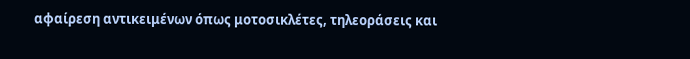αφαίρεση αντικειμένων όπως μοτοσικλέτες, τηλεοράσεις και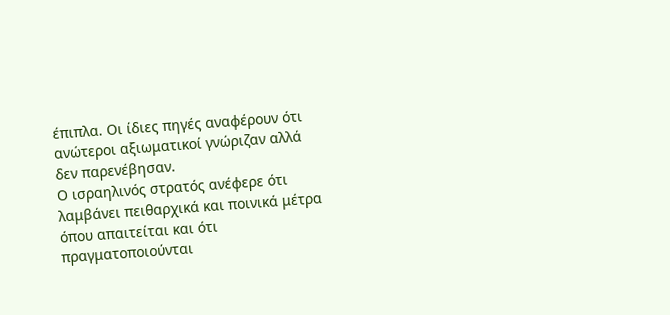έπιπλα. Οι ίδιες πηγές αναφέρουν ότι ανώτεροι αξιωματικοί γνώριζαν αλλά δεν παρενέβησαν.
Ο ισραηλινός στρατός ανέφερε ότι λαμβάνει πειθαρχικά και ποινικά μέτρα όπου απαιτείται και ότι πραγματοποιούνται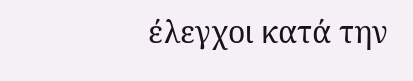έλεγχοι κατά την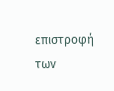επιστροφή των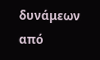δυνάμεων από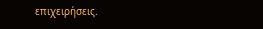επιχειρήσεις.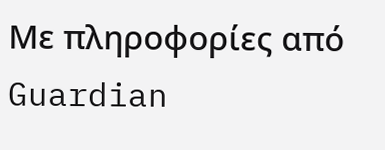Με πληροφορίες από Guardian